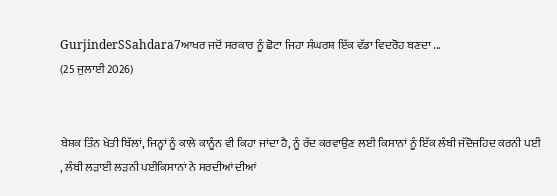GurjinderSSahdara7ਆਖਰ ਜਦੋਂ ਸਰਕਾਰ ਨੂੰ ਛੋਟਾ ਜਿਹਾ ਸੰਘਰਸ਼ ਇੱਕ ਵੱਡਾ ਵਿਦਰੋਹ ਬਣਦਾ ...
(25 ਜੁਲਾਈ 2026)


ਬੇਸ਼ਕ ਤਿੰਨ ਖੇਤੀ ਬਿੱਲਾਂ, ਜਿਨ੍ਹਾਂ ਨੂੰ ਕਾਲੇ ਕਾਨੂੰਨ ਵੀ ਕਿਹਾ ਜਾਂਦਾ ਹੈ, ਨੂੰ ਰੱਦ ਕਰਵਾਉਣ ਲਈ ਕਿਸਾਨਾਂ ਨੂੰ ਇੱਕ ਲੰਬੀ ਜੱਦੋਜਹਿਦ ਕਰਨੀ ਪਈ
, ਲੰਬੀ ਲੜਾਈ ਲੜਨੀ ਪਈਕਿਸਾਨਾਂ ਨੇ ਸਰਦੀਆਂ ਦੀਆਂ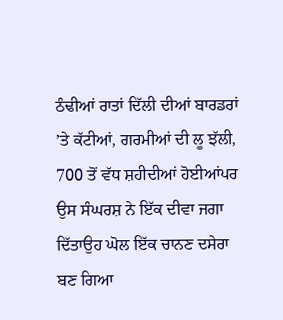ਠੰਢੀਆਂ ਰਾਤਾਂ ਦਿੱਲੀ ਦੀਆਂ ਬਾਰਡਰਾਂ ’ਤੇ ਕੱਟੀਆਂ, ਗਰਮੀਆਂ ਦੀ ਲੂ ਝੱਲੀ, 700 ਤੋਂ ਵੱਧ ਸ਼ਹੀਦੀਆਂ ਹੋਈਆਂਪਰ ਉਸ ਸੰਘਰਸ਼ ਨੇ ਇੱਕ ਦੀਵਾ ਜਗਾ ਦਿੱਤਾਉਹ ਘੋਲ ਇੱਕ ਚਾਨਣ ਦਸੇਰਾ ਬਣ ਗਿਆ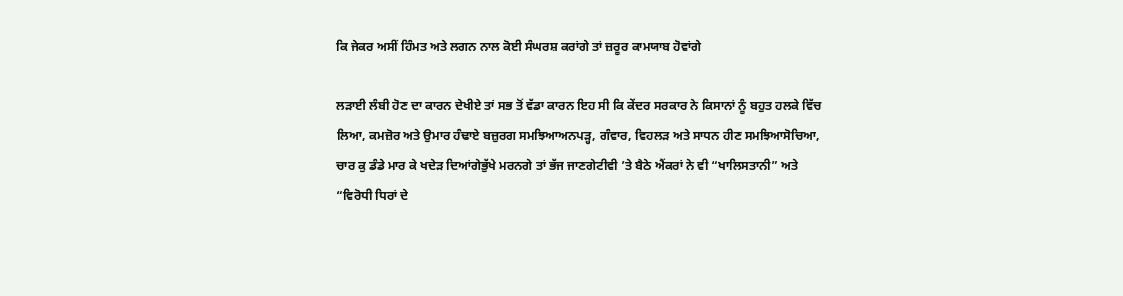ਕਿ ਜੇਕਰ ਅਸੀਂ ਹਿੰਮਤ ਅਤੇ ਲਗਨ ਨਾਲ ਕੋਈ ਸੰਘਰਸ਼ ਕਰਾਂਗੇ ਤਾਂ ਜ਼ਰੂਰ ਕਾਮਯਾਬ ਹੋਵਾਂਗੇ

ਲੜਾਈ ਲੰਬੀ ਹੋਣ ਦਾ ਕਾਰਨ ਦੇਖੀਏ ਤਾਂ ਸਭ ਤੋਂ ਵੱਡਾ ਕਾਰਨ ਇਹ ਸੀ ਕਿ ਕੇਂਦਰ ਸਰਕਾਰ ਨੇ ਕਿਸਾਨਾਂ ਨੂੰ ਬਹੁਤ ਹਲਕੇ ਵਿੱਚ ਲਿਆ, ਕਮਜ਼ੋਰ ਅਤੇ ਉਮਾਰ ਹੰਢਾਏ ਬਜ਼ੁਰਗ ਸਮਝਿਆਅਨਪੜ੍ਹ, ਗੰਵਾਰ, ਵਿਹਲੜ ਅਤੇ ਸਾਧਨ ਹੀਣ ਸਮਝਿਆਸੋਚਿਆ, ਚਾਰ ਕੁ ਡੰਡੇ ਮਾਰ ਕੇ ਖਦੇੜ ਦਿਆਂਗੇਭੁੱਖੇ ਮਰਨਗੇ ਤਾਂ ਭੱਜ ਜਾਣਗੇਟੀਵੀ ’ਤੇ ਬੈਠੇ ਐਂਕਰਾਂ ਨੇ ਵੀ “ਖਾਲਿਸਤਾਨੀ” ਅਤੇ “ਵਿਰੋਧੀ ਧਿਰਾਂ ਦੇ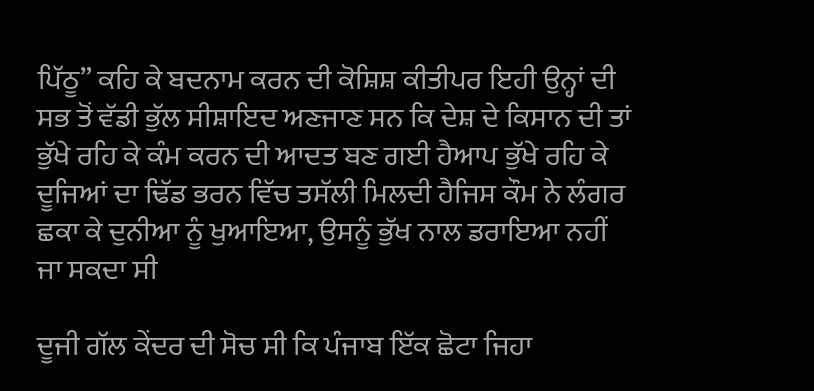ਪਿੱਠੂ” ਕਹਿ ਕੇ ਬਦਨਾਮ ਕਰਨ ਦੀ ਕੋਸ਼ਿਸ਼ ਕੀਤੀਪਰ ਇਹੀ ਉਨ੍ਹਾਂ ਦੀ ਸਭ ਤੋਂ ਵੱਡੀ ਭੁੱਲ ਸੀਸ਼ਾਇਦ ਅਣਜਾਣ ਸਨ ਕਿ ਦੇਸ਼ ਦੇ ਕਿਸਾਨ ਦੀ ਤਾਂ ਭੁੱਖੇ ਰਹਿ ਕੇ ਕੰਮ ਕਰਨ ਦੀ ਆਦਤ ਬਣ ਗਈ ਹੈਆਪ ਭੁੱਖੇ ਰਹਿ ਕੇ ਦੂਜਿਆਂ ਦਾ ਢਿੱਡ ਭਰਨ ਵਿੱਚ ਤਸੱਲੀ ਮਿਲਦੀ ਹੈਜਿਸ ਕੌਮ ਨੇ ਲੰਗਰ ਛਕਾ ਕੇ ਦੁਨੀਆ ਨੂੰ ਖੁਆਇਆ, ਉਸਨੂੰ ਭੁੱਖ ਨਾਲ ਡਰਾਇਆ ਨਹੀਂ ਜਾ ਸਕਦਾ ਸੀ

ਦੂਜੀ ਗੱਲ ਕੇਂਦਰ ਦੀ ਸੋਚ ਸੀ ਕਿ ਪੰਜਾਬ ਇੱਕ ਛੋਟਾ ਜਿਹਾ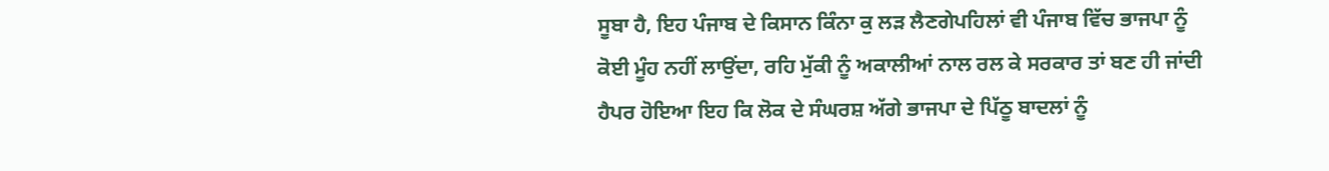ਸੂਬਾ ਹੈ, ਇਹ ਪੰਜਾਬ ਦੇ ਕਿਸਾਨ ਕਿੰਨਾ ਕੁ ਲੜ ਲੈਣਗੇਪਹਿਲਾਂ ਵੀ ਪੰਜਾਬ ਵਿੱਚ ਭਾਜਪਾ ਨੂੰ ਕੋਈ ਮੂੰਹ ਨਹੀਂ ਲਾਉਂਦਾ, ਰਹਿ ਮੁੱਕੀ ਨੂੰ ਅਕਾਲੀਆਂ ਨਾਲ ਰਲ ਕੇ ਸਰਕਾਰ ਤਾਂ ਬਣ ਹੀ ਜਾਂਦੀ ਹੈਪਰ ਹੋਇਆ ਇਹ ਕਿ ਲੋਕ ਦੇ ਸੰਘਰਸ਼ ਅੱਗੇ ਭਾਜਪਾ ਦੇ ਪਿੱਠੂ ਬਾਦਲਾਂ ਨੂੰ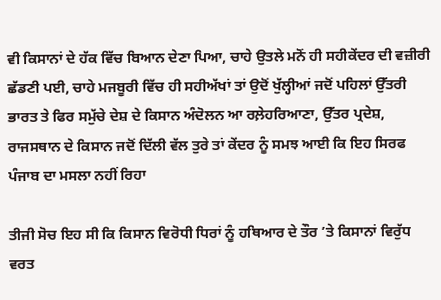ਵੀ ਕਿਸਾਨਾਂ ਦੇ ਹੱਕ ਵਿੱਚ ਬਿਆਨ ਦੇਣਾ ਪਿਆ, ਚਾਹੇ ਉਤਲੇ ਮਨੋਂ ਹੀ ਸਹੀਕੇਂਦਰ ਦੀ ਵਜ਼ੀਰੀ ਛੱਡਣੀ ਪਈ, ਚਾਹੇ ਮਜਬੂਰੀ ਵਿੱਚ ਹੀ ਸਹੀਅੱਖਾਂ ਤਾਂ ਉਦੋਂ ਖੁੱਲ੍ਹੀਆਂ ਜਦੋਂ ਪਹਿਲਾਂ ਉੱਤਰੀ ਭਾਰਤ ਤੇ ਫਿਰ ਸਮੁੱਚੇ ਦੇਸ਼ ਦੇ ਕਿਸਾਨ ਅੰਦੋਲਨ ਆ ਰਲ਼ੇਹਰਿਆਣਾ, ਉੱਤਰ ਪ੍ਰਦੇਸ਼, ਰਾਜਸਥਾਨ ਦੇ ਕਿਸਾਨ ਜਦੋਂ ਦਿੱਲੀ ਵੱਲ ਤੁਰੇ ਤਾਂ ਕੇਂਦਰ ਨੂੰ ਸਮਝ ਆਈ ਕਿ ਇਹ ਸਿਰਫ ਪੰਜਾਬ ਦਾ ਮਸਲਾ ਨਹੀਂ ਰਿਹਾ

ਤੀਜੀ ਸੋਚ ਇਹ ਸੀ ਕਿ ਕਿਸਾਨ ਵਿਰੋਧੀ ਧਿਰਾਂ ਨੂੰ ਹਥਿਆਰ ਦੇ ਤੌਰ ’ਤੇ ਕਿਸਾਨਾਂ ਵਿਰੁੱਧ ਵਰਤ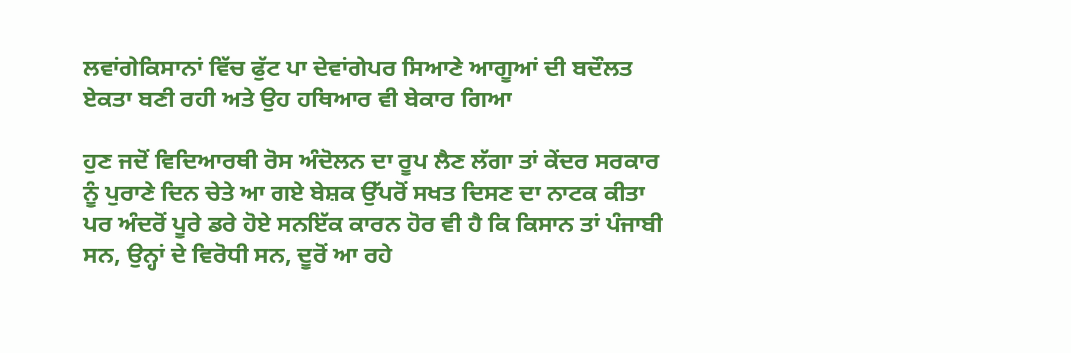ਲਵਾਂਗੇਕਿਸਾਨਾਂ ਵਿੱਚ ਫੁੱਟ ਪਾ ਦੇਵਾਂਗੇਪਰ ਸਿਆਣੇ ਆਗੂਆਂ ਦੀ ਬਦੌਲਤ ਏਕਤਾ ਬਣੀ ਰਹੀ ਅਤੇ ਉਹ ਹਥਿਆਰ ਵੀ ਬੇਕਾਰ ਗਿਆ

ਹੁਣ ਜਦੋਂ ਵਿਦਿਆਰਥੀ ਰੋਸ ਅੰਦੋਲਨ ਦਾ ਰੂਪ ਲੈਣ ਲੱਗਾ ਤਾਂ ਕੇਂਦਰ ਸਰਕਾਰ ਨੂੰ ਪੁਰਾਣੇ ਦਿਨ ਚੇਤੇ ਆ ਗਏ ਬੇਸ਼ਕ ਉੱਪਰੋਂ ਸਖਤ ਦਿਸਣ ਦਾ ਨਾਟਕ ਕੀਤਾ ਪਰ ਅੰਦਰੋਂ ਪੂਰੇ ਡਰੇ ਹੋਏ ਸਨਇੱਕ ਕਾਰਨ ਹੋਰ ਵੀ ਹੈ ਕਿ ਕਿਸਾਨ ਤਾਂ ਪੰਜਾਬੀ ਸਨ, ਉਨ੍ਹਾਂ ਦੇ ਵਿਰੋਧੀ ਸਨ, ਦੂਰੋਂ ਆ ਰਹੇ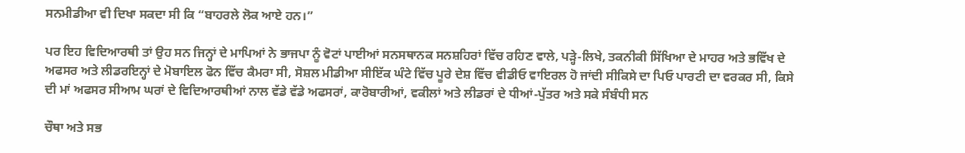ਸਨਮੀਡੀਆ ਵੀ ਦਿਖਾ ਸਕਦਾ ਸੀ ਕਿ “ਬਾਹਰਲੇ ਲੋਕ ਆਏ ਹਨ।”

ਪਰ ਇਹ ਵਿਦਿਆਰਥੀ ਤਾਂ ਉਹ ਸਨ ਜਿਨ੍ਹਾਂ ਦੇ ਮਾਪਿਆਂ ਨੇ ਭਾਜਪਾ ਨੂੰ ਵੋਟਾਂ ਪਾਈਆਂ ਸਨਸਥਾਨਕ ਸਨਸ਼ਹਿਰਾਂ ਵਿੱਚ ਰਹਿਣ ਵਾਲੇ, ਪੜ੍ਹੇ-ਲਿਖੇ, ਤਕਨੀਕੀ ਸਿੱਖਿਆ ਦੇ ਮਾਹਰ ਅਤੇ ਭਵਿੱਖ ਦੇ ਅਫਸਰ ਅਤੇ ਲੀਡਰਇਨ੍ਹਾਂ ਦੇ ਮੋਬਾਇਲ ਫੋਨ ਵਿੱਚ ਕੈਮਰਾ ਸੀ, ਸੋਸ਼ਲ ਮੀਡੀਆ ਸੀਇੱਕ ਘੰਟੇ ਵਿੱਚ ਪੂਰੇ ਦੇਸ਼ ਵਿੱਚ ਵੀਡੀਓ ਵਾਇਰਲ ਹੋ ਜਾਂਦੀ ਸੀਕਿਸੇ ਦਾ ਪਿਓ ਪਾਰਟੀ ਦਾ ਵਰਕਰ ਸੀ, ਕਿਸੇ ਦੀ ਮਾਂ ਅਫਸਰ ਸੀਆਮ ਘਰਾਂ ਦੇ ਵਿਦਿਆਰਥੀਆਂ ਨਾਲ ਵੱਡੇ ਵੱਡੇ ਅਫਸਰਾਂ, ਕਾਰੋਬਾਰੀਆਂ, ਵਕੀਲਾਂ ਅਤੇ ਲੀਡਰਾਂ ਦੇ ਧੀਆਂ-ਪੁੱਤਰ ਅਤੇ ਸਕੇ ਸੰਬੰਧੀ ਸਨ

ਚੌਥਾ ਅਤੇ ਸਭ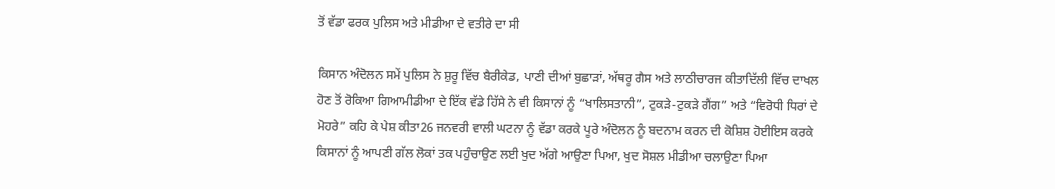ਤੋਂ ਵੱਡਾ ਫਰਕ ਪੁਲਿਸ ਅਤੇ ਮੀਡੀਆ ਦੇ ਵਤੀਰੇ ਦਾ ਸੀ

ਕਿਸਾਨ ਅੰਦੋਲਨ ਸਮੇਂ ਪੁਲਿਸ ਨੇ ਸ਼ੁਰੂ ਵਿੱਚ ਬੈਰੀਕੇਡ, ਪਾਣੀ ਦੀਆਂ ਬੁਛਾੜਾਂ, ਅੱਥਰੂ ਗੈਸ ਅਤੇ ਲਾਠੀਚਾਰਜ ਕੀਤਾਦਿੱਲੀ ਵਿੱਚ ਦਾਖਲ ਹੋਣ ਤੋਂ ਰੋਕਿਆ ਗਿਆਮੀਡੀਆ ਦੇ ਇੱਕ ਵੱਡੇ ਹਿੱਸੇ ਨੇ ਵੀ ਕਿਸਾਨਾਂ ਨੂੰ “ਖਾਲਿਸਤਾਨੀ”, ਟੁਕੜੇ-ਟੁਕੜੇ ਗੈਂਗ” ਅਤੇ “ਵਿਰੋਧੀ ਧਿਰਾਂ ਦੇ ਮੋਹਰੇ” ਕਹਿ ਕੇ ਪੇਸ਼ ਕੀਤਾ26 ਜਨਵਰੀ ਵਾਲੀ ਘਟਨਾ ਨੂੰ ਵੱਡਾ ਕਰਕੇ ਪੂਰੇ ਅੰਦੋਲਨ ਨੂੰ ਬਦਨਾਮ ਕਰਨ ਦੀ ਕੋਸ਼ਿਸ਼ ਹੋਈਇਸ ਕਰਕੇ ਕਿਸਾਨਾਂ ਨੂੰ ਆਪਣੀ ਗੱਲ ਲੋਕਾਂ ਤਕ ਪਹੁੰਚਾਉਣ ਲਈ ਖੁਦ ਅੱਗੇ ਆਉਣਾ ਪਿਆ, ਖੁਦ ਸੋਸ਼ਲ ਮੀਡੀਆ ਚਲਾਉਣਾ ਪਿਆ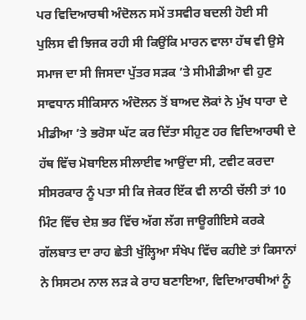ਪਰ ਵਿਦਿਆਰਥੀ ਅੰਦੋਲਨ ਸਮੇਂ ਤਸਵੀਰ ਬਦਲੀ ਹੋਈ ਸੀ ਪੁਲਿਸ ਵੀ ਝਿਜਕ ਰਹੀ ਸੀ ਕਿਉਂਕਿ ਮਾਰਨ ਵਾਲਾ ਹੱਥ ਵੀ ਉਸੇ ਸਮਾਜ ਦਾ ਸੀ ਜਿਸਦਾ ਪੁੱਤਰ ਸੜਕ ’ਤੇ ਸੀਮੀਡੀਆ ਵੀ ਹੁਣ ਸਾਵਧਾਨ ਸੀਕਿਸਾਨ ਅੰਦੋਲਨ ਤੋਂ ਬਾਅਦ ਲੋਕਾਂ ਨੇ ਮੁੱਖ ਧਾਰਾ ਦੇ ਮੀਡੀਆ ’ਤੇ ਭਰੋਸਾ ਘੱਟ ਕਰ ਦਿੱਤਾ ਸੀਹੁਣ ਹਰ ਵਿਦਿਆਰਥੀ ਦੇ ਹੱਥ ਵਿੱਚ ਮੋਬਾਇਲ ਸੀਲਾਈਵ ਆਉਂਦਾ ਸੀ, ਟਵੀਟ ਕਰਦਾ ਸੀਸਰਕਾਰ ਨੂੰ ਪਤਾ ਸੀ ਕਿ ਜੇਕਰ ਇੱਕ ਵੀ ਲਾਠੀ ਚੱਲੀ ਤਾਂ 10 ਮਿੰਟ ਵਿੱਚ ਦੇਸ਼ ਭਰ ਵਿੱਚ ਅੱਗ ਲੱਗ ਜਾਊਗੀਇਸੇ ਕਰਕੇ ਗੱਲਬਾਤ ਦਾ ਰਾਹ ਛੇਤੀ ਖੁੱਲ੍ਹਿਆ ਸੰਖੇਪ ਵਿੱਚ ਕਹੀਏ ਤਾਂ ਕਿਸਾਨਾਂ ਨੇ ਸਿਸਟਮ ਨਾਲ ਲੜ ਕੇ ਰਾਹ ਬਣਾਇਆ, ਵਿਦਿਆਰਥੀਆਂ ਨੂੰ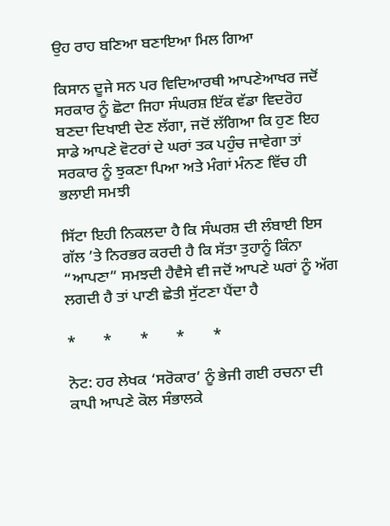ਉਹ ਰਾਹ ਬਣਿਆ ਬਣਾਇਆ ਮਿਲ ਗਿਆ

ਕਿਸਾਨ ਦੂਜੇ ਸਨ ਪਰ ਵਿਦਿਆਰਥੀ ਆਪਣੇਆਖਰ ਜਦੋਂ ਸਰਕਾਰ ਨੂੰ ਛੋਟਾ ਜਿਹਾ ਸੰਘਰਸ਼ ਇੱਕ ਵੱਡਾ ਵਿਦਰੋਹ ਬਣਦਾ ਦਿਖਾਈ ਦੇਣ ਲੱਗਾ, ਜਦੋਂ ਲੱਗਿਆ ਕਿ ਹੁਣ ਇਹ ਸਾਡੇ ਆਪਣੇ ਵੋਟਰਾਂ ਦੇ ਘਰਾਂ ਤਕ ਪਹੁੰਚ ਜਾਵੇਗਾ ਤਾਂ ਸਰਕਾਰ ਨੂੰ ਝੁਕਣਾ ਪਿਆ ਅਤੇ ਮੰਗਾਂ ਮੰਨਣ ਵਿੱਚ ਹੀ ਭਲਾਈ ਸਮਝੀ

ਸਿੱਟਾ ਇਹੀ ਨਿਕਲਦਾ ਹੈ ਕਿ ਸੰਘਰਸ਼ ਦੀ ਲੰਬਾਈ ਇਸ ਗੱਲ ’ਤੇ ਨਿਰਭਰ ਕਰਦੀ ਹੈ ਕਿ ਸੱਤਾ ਤੁਹਾਨੂੰ ਕਿੰਨਾ “ਆਪਣਾ” ਸਮਝਦੀ ਹੈਵੈਸੇ ਵੀ ਜਦੋਂ ਆਪਣੇ ਘਰਾਂ ਨੂੰ ਅੱਗ ਲਗਦੀ ਹੈ ਤਾਂ ਪਾਣੀ ਛੇਤੀ ਸੁੱਟਣਾ ਪੈਂਦਾ ਹੈ

*       *       *       *       *

ਨੋਟ: ਹਰ ਲੇਖਕ ‘ਸਰੋਕਾਰ’ ਨੂੰ ਭੇਜੀ ਗਈ ਰਚਨਾ ਦੀ ਕਾਪੀ ਆਪਣੇ ਕੋਲ ਸੰਭਾਲਕੇ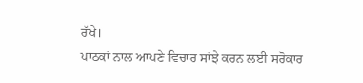ਰੱਖੇ।
ਪਾਠਕਾਂ ਨਾਲ ਆਪਣੇ ਵਿਚਾਰ ਸਾਂਝੇ ਕਰਨ ਲਈ ਸਰੋਕਾਰ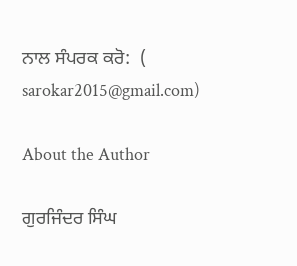ਨਾਲ ਸੰਪਰਕ ਕਰੋ:  (
sarokar2015@gmail.com)

About the Author

ਗੁਰਜਿੰਦਰ ਸਿੰਘ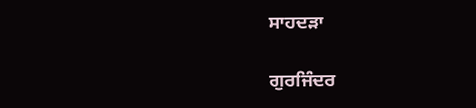ਸਾਹਦੜਾ

ਗੁਰਜਿੰਦਰ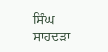ਸਿੰਘ ਸਾਹਦੜਾ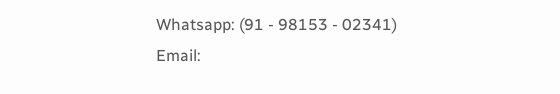Whatsapp: (91 - 98153 - 02341)
Email: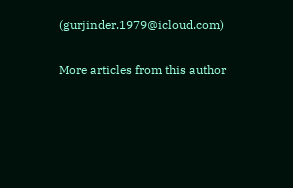(gurjinder.1979@icloud.com)

More articles from this author